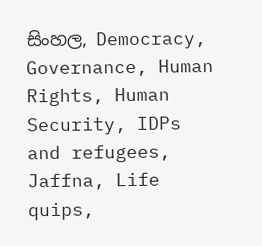සිංහල, Democracy, Governance, Human Rights, Human Security, IDPs and refugees, Jaffna, Life quips,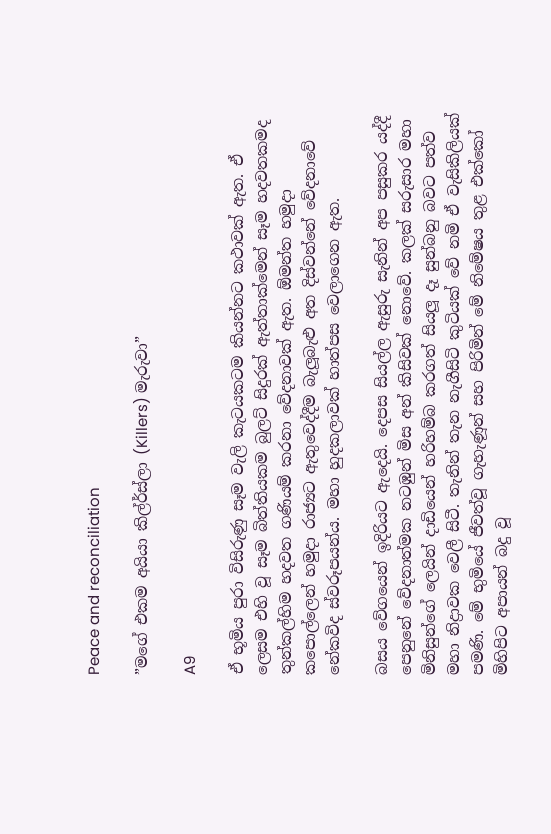Peace and reconciliation

”මගේ එකම අයියා කිල්ර්ස්ලා (Killers) මැරුවා”

A9

ඒ භූමිය පුරා විසිරුණු සෑම වැලි කැටයකටම කියන්නට කථාවක් ඇත. ඒ ලෙසම එහි වූ සෑම බිත්තියකම බුලට් සිදුරක් ඇත්තාක්මෙන් සෑම හදවතකමද තුන්කල්හිම හදවත ගණියම් කරනා වේදනාවක් ඇත. ඕමන්ත හමුදා කපොල්ලෙන් හමුදා රාජ්‍යට ඇතුවෙද්දීම බැලූබැළු අත දිස්වන්නේ වේදනාවේ නේකවිද ස්වරූපයන්ය. මහා හුදකලාවක් හාත්පස වෙලාගෙන ඇත.

බසය වේගයෙන් ඉදිරියට ඇදෙයි. දෙපස සියල්ල ඇසුරු සැනින් අප පසුකර යද්දී පෙනුනේ වේදනාත්මක නටඹුන් මිස අන් කිසිවක් නොවේ. කලක් සරුසාර මහා මිනිසුන්ගේ ලෙයින් දාඩියෙන් හරිහම්බ කරගත් සියලූ දෑ සුන්බනු බවට පත්ව මහා නිද්‍රාවක වෙලී සිටී. තැනින් තැන නැගීසිටි කුටියක් වේ නමි ඒ වැසිකිලියක් පමණි. මේ භුමියේ ජීවත්වූ ගැහැණූන් සහ පිරිමින් මේ නිමේෂය තුළ එක්කෝ මිහිපිට අපායන් බදු වූ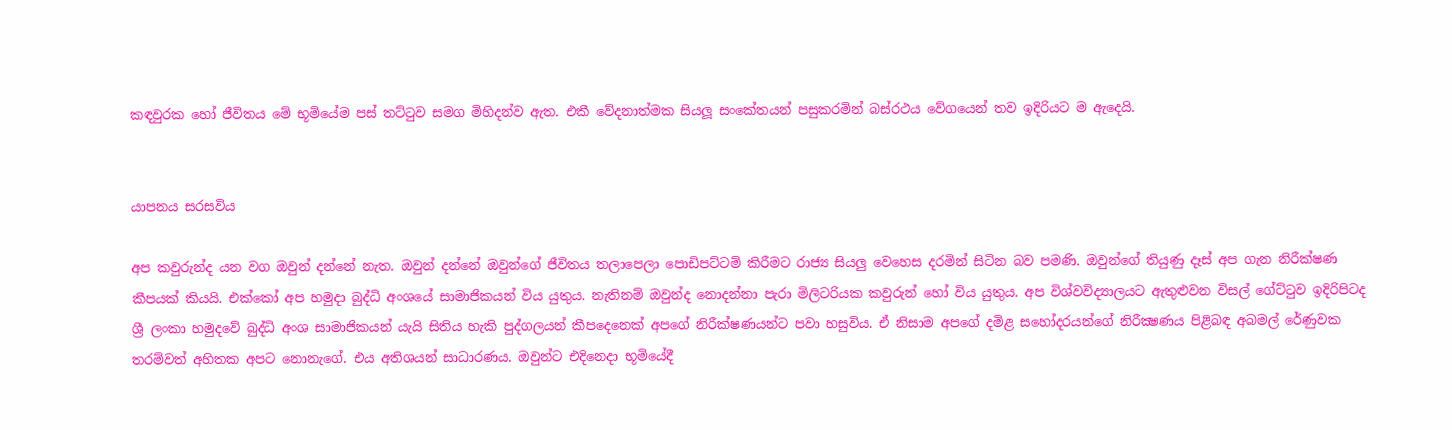කඳවුරක හෝ ජීවිතය මේ භූමියේම පස් තට්ටුව සමග මිහිදන්ව ඇත. එකී වේදනාත්මක සියලූ සංකේතයන් පසුකරමින් බස්රථය වේගයෙන් තව ඉදිරියට ම ඇදෙයි.


යාපනය සරසවිය

අප කවුරුන්ද යන වග ඔවුන් දන්නේ නැත. ඔවුන් දන්නේ ඔවුන්ගේ ජීවිතය තලාපෙලා පොඩිපට්ටම් කිරීමට රාජ්‍ය සියලු වෙහෙස දරමින් සිටින බව පමණි. ඔවුන්ගේ තියුණු දෑස් අප ගැන නිරීක්ෂණ කීපයක් කියයි. එක්කෝ අප හමුදා බුද්ධි අංශයේ සාමාජිකයන් විය යුතුය. නැතිනම් ඔවුන්ද නොදන්නා පැරා මිලිටරියක කවුරුන් හෝ විය යුතුය. අප විශ්වවිද්‍යාලයට ඇතුළුවන විසල් ගේට්ටුව ඉදිරිපිටද ශ්‍රී ලංකා හමුදවේ බුද්ධි අංශ සාමාජිකයන් යැයි සිතිය හැකි පුද්ගලයන් කීපදෙනෙක් අපගේ නිරීක්ෂණයන්ට පවා හසුවිය. ඒ නිසාම අපගේ දමිළ සහෝදරයන්ගේ නිරීක්‍ෂණය පිළිබඳ අබමල් රේණුවක තරම්වත් අහිතක අපට නොනැගේ. එය අතිශයන් සාධාරණය. ඔවුන්ට එදිනෙදා භූමියේදී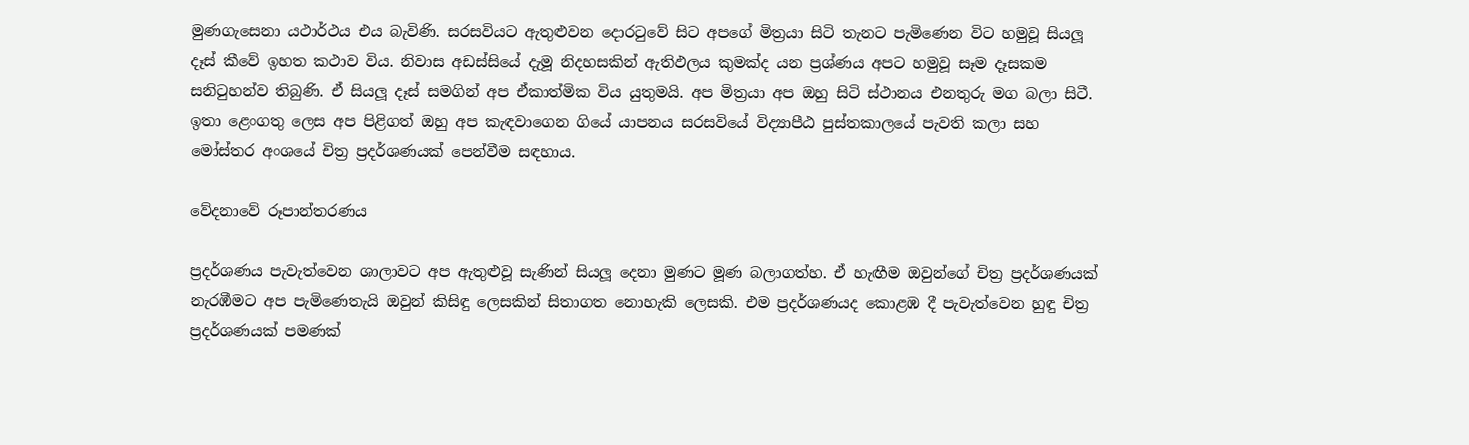මුණගැසෙනා යථාර්ථය එය බැවිණි. සරසවියට ඇතුළුවන දොරටුවේ සිට අපගේ මිත්‍රයා සිටි තැනට පැමිණෙන විට හමුවූ සියලූ දෑස් කීවේ ඉහත කථාව විය. නිවාස අඩස්සියේ දැමූ නිදහසකින් ඇතිඵලය කුමක්ද යන ප්‍රශ්ණය අපට හමුවූ සෑම දෑසකම සනිටුහන්ව තිබුණි. ඒ සියලූ දෑස් සමගින් අප ඒකාත්මික විය යුතුමයි. අප මිත්‍රයා අප ඔහු සිටි ස්ථානය එනතුරු මග බලා සිටී. ඉතා ළෙංගතු ලෙස අප පිළිගත් ඔහු අප කැඳවාගෙන ගියේ යාපනය සරසවියේ විද්‍යාපීඨ පුස්තකාලයේ පැවති කලා සහ මෝස්තර අංශයේ චිත්‍ර ප්‍රදර්ශණයක් පෙන්වීම සඳහාය.

වේදනාවේ රූපාන්තරණය

ප්‍රදර්ශණය පැවැත්වෙන ශාලාවට අප ඇතුළුවූ සැණින් සියලූ දෙනා මුණට මූණ බලාගත්හ. ඒ හැඟීම ඔවුන්ගේ චිත්‍ර ප්‍රදර්ශණයක් නැරඹීමට අප පැමිණෙතැයි ඔවුන් කිසිඳු ලෙසකින් සිතාගත නොහැකි ලෙසකි. එම ප්‍රදර්ශණයද කොළඹ දී පැවැත්වෙන හුඳු චිත්‍ර ප්‍රදර්ශණයක් පමණක්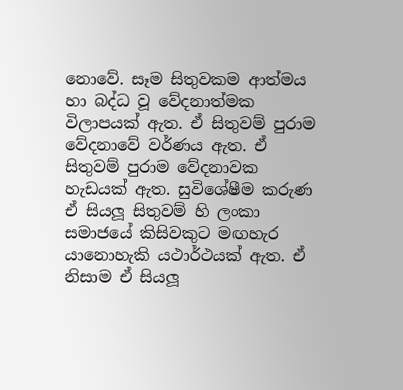නොවේ. සෑම සිතුවකම ආත්මය හා බද්ධ වූ වේදනාත්මක විලාපයක් ඇත. ඒ සිතුවම් පුරාම වේදනාවේ වර්ණය ඇත. ඒ සිතුවම් පුරාම වේදනාවක හැඩයක් ඇත. සුවිශේෂීම කරුණ ඒ සියලූ සිතුවම් හි ලංකා සමාජයේ කිසිවකුට මඟහැර යානොහැකි යථාර්ථයක් ඇත. ඒ නිසාම ඒ සියලූ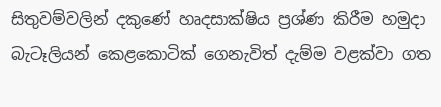සිතුවම්වලින් දකුණේ හෘදසාක්ෂිය ප්‍රශ්ණ කිරීම හමුදා බැටෑලියන් කෙළකොටික් ගෙනැවිත් දැම්ම වළක්වා ගත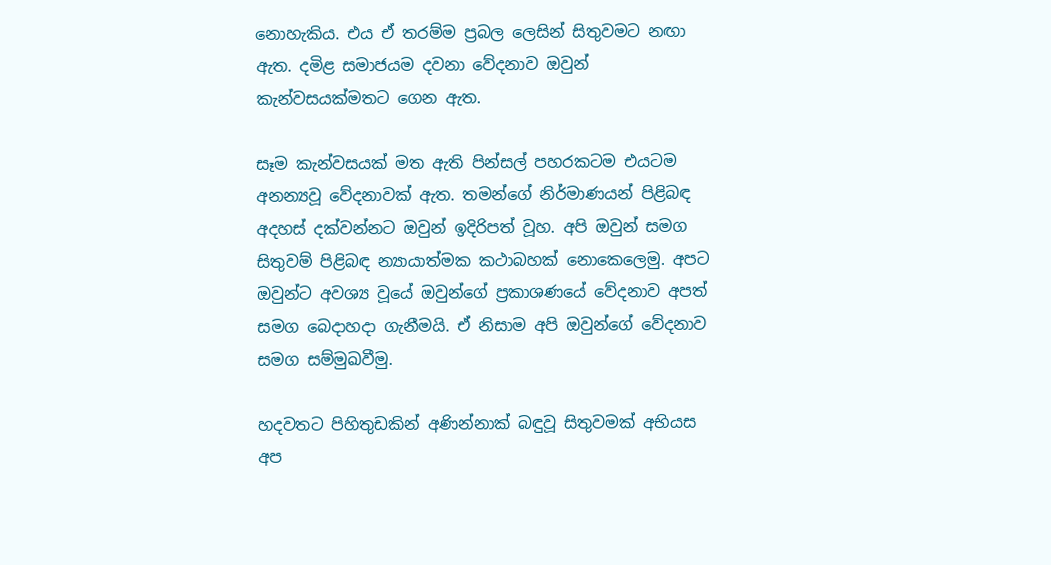නොහැකිය. එය ඒ තරම්ම ප්‍රබල ලෙසින් සිතුවමට නඟා ඇත. දමිළ සමාජයම දවනා වේදනාව ඔවුන් කැන්වසයක්මතට ගෙන ඇත.

සෑම කැන්වසයක් මත ඇති පින්සල් පහරකටම එයටම අනන්‍යවූ වේදනාවක් ඇත. තමන්ගේ නිර්මාණයන් පිළිබඳ අදහස් දක්වන්නට ඔවුන් ඉදිරිපත් වූහ. අපි ඔවුන් සමග සිතුවම් පිළිබඳ න්‍යායාත්මක කථාබහක් නොකෙලෙමු. අපට ඔවුන්ට අවශ්‍ය වූයේ ඔවුන්ගේ ප්‍රකාශණයේ වේදනාව අපත් සමග බෙදාහදා ගැනීමයි. ඒ නිසාම අපි ඔවුන්ගේ වේදනාව සමග සම්මුඛවීමු.

හදවතට පිහිතුඩකින් අණින්නාක් බඳුවූ සිතුවමක් අභියස අප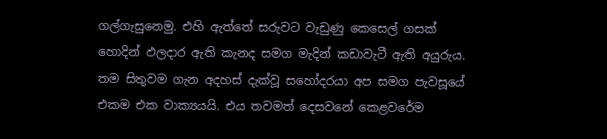ගල්ගැසුනෙමු. එහි ඇත්තේ සරුවට වැඩුණු කෙසෙල් ගසක් හොදින් ඵලදාර ඇති කැනද සමග මැදින් කඩාවැටී ඇති අයුරුය. තම සිතුවම ගැන අදහස් දැක්වූ සහෝදරයා අප සමග පැවසූයේ එකම එක වාක්‍යයයි. එය තවමත් දෙසවනේ කෙළවරේම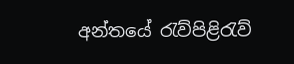අන්තයේ රැව්පිළිරැව්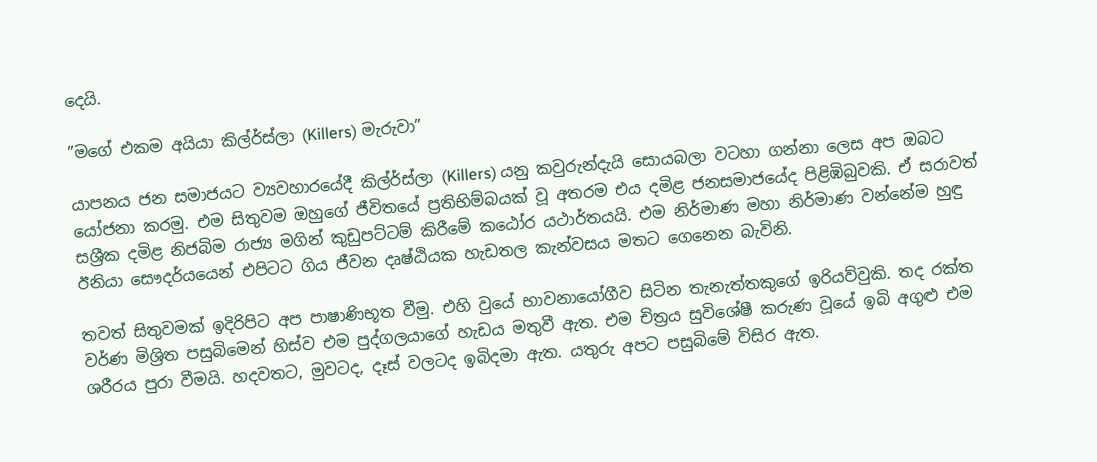දෙයි.

”මගේ එකම අයියා කිල්ර්ස්ලා (Killers) මැරුවා”

යාපනය ජන සමාජයට ව්‍යවහාරයේදී කිල්ර්ස්ලා (Killers) යනු කවුරුන්දැයි සොයබලා වටහා ගන්නා ලෙස අප ඔබට යෝජනා කරමු. එම සිතුවම ඔහුගේ ජීවිතයේ ප්‍රතිභිම්බයක් වූ අතරම එය දමිළ ජනසමාජයේද පිළිඹිබුවකි. ඒ සරාවත් සශ්‍රීක දමිළ නිජබිම රාජ්‍ය මගින් කුඩුපට්ටම් කිරීමේ කඨෝර යථාර්තයයි. එම නිර්මාණ මහා නිර්මාණ වන්නේම හුඳු ඊනියා සෞදර්යයෙන් එපිටට ගිය ජීවන දෘෂ්ඨියක හැඩතල කැන්වසය මතට ගෙනෙන බැවිනි.

තවත් සිතුවමක් ඉදිරිපිට අප පාෂාණිභූත වීමු. එහි වුයේ භාවනායෝගීව සිටින තැනැත්තකුගේ ඉරියව්වුකි. තද රක්ත වර්ණ මිශ්‍රිත පසුබිමෙන් හිස්ව එම පුද්ගලයාගේ හැඩය මතුවී ඇත. එම චිත්‍රය සුවිශේෂී කරුණ වූයේ ඉබි අගුළු එම ශරීරය පුරා වීමයි. හදවතට, මුවටද, දෑස් වලටද ඉබිදමා ඇත. යතුරු අපට පසුබිමේ විසිර ඇත.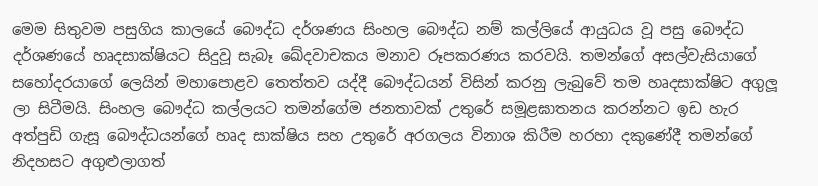මෙම සිතුවම පසුගිය කාලයේ බෞද්ධ දර්ශණය සිංහල බෞද්ධ නම් කල්ලියේ ආයුධය වූ පසු බෞද්ධ දර්ශණයේ හෘදසාක්ෂියට සිදුවූ සැබෑ ඛේදවාචකය මනාව රූපකරණය කරවයි. තමන්ගේ අසල්වැසියාගේ සහෝදරයාගේ ලෙයින් මහාපොළව තෙත්තව යද්දී බෞද්ධයන් විසින් කරනු ලැබුවේ තම හෘදසාක්ෂිට අගුලූ ලා සිටීමයි. සිංහල බෞද්ධ කල්ලයට තමන්ගේම ජනතාවක් උතුරේ සමූළඝාතනය කරන්නට ඉඩ හැර අත්පුඩි ගැසූ බෞද්ධයන්ගේ හෘද සාක්ෂිය සහ උතුරේ අරගලය විනාශ කිරීම හරහා දකුණේදී තමන්ගේ නිදහසට අගුළුලාගත්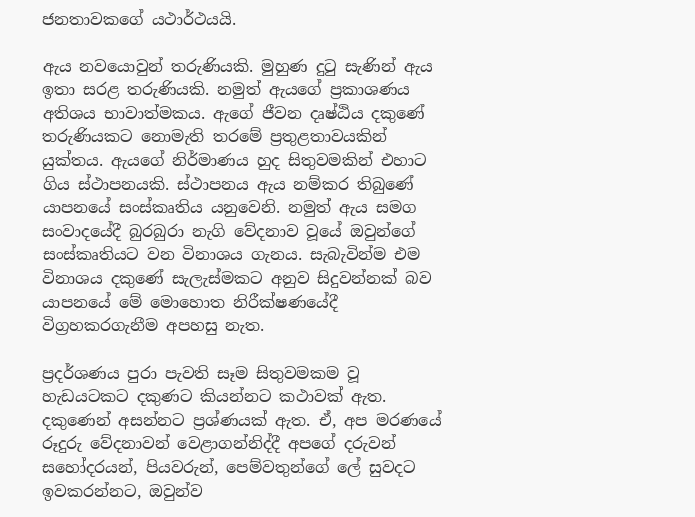ජනතාවකගේ යථාර්ථයයි.

ඇය නවයොවුන් තරුණියකි. මුහුණ දුටු සැණින් ඇය ඉතා සරළ තරුණියකි. නමුත් ඇයගේ ප්‍රකාශණය අතිශය භාවාත්මකය. ඇගේ ජීවන දෘෂ්ඨිය දකුණේ තරුණියකට නොමැති තරමේ ප්‍රතුළතාවයකින් යුක්තය. ඇයගේ නිර්මාණය හුද සිතුවමකින් එහාට ගිය ස්ථාපනයකි. ස්ථාපනය ඇය නම්කර තිබුණේ යාපනයේ සංස්කෘතිය යනුවෙනි. නමුත් ඇය සමග සංවාදයේදී බුරබුරා නැගි වේදනාව වූයේ ඔවුන්ගේ සංස්කෘතියට වන විනාශය ගැනය. සැබැවින්ම එම විනාශය දකුණේ සැලැස්මකට අනුව සිදුවන්නක් බව යාපනයේ මේ මොහොත නිරීක්ෂණයේදී විග්‍රහකරගැනීම අපහසු නැත.

ප්‍රදර්ශණය පුරා පැවති සෑම සිතුවමකම වූ හැඩයටකට දකුණට කියන්නට කථාවක් ඇත. දකුණෙන් අසන්නට ප්‍රශ්ණයක් ඇත. ඒ, අප මරණයේ රූදුරු වේදනාවන් වෙළාගන්නිද්දී අපගේ දරුවන් සහෝදරයන්, පියවරුන්, පෙම්වතුන්ගේ ලේ සුවදට ඉවකරන්නට, ඔවුන්ව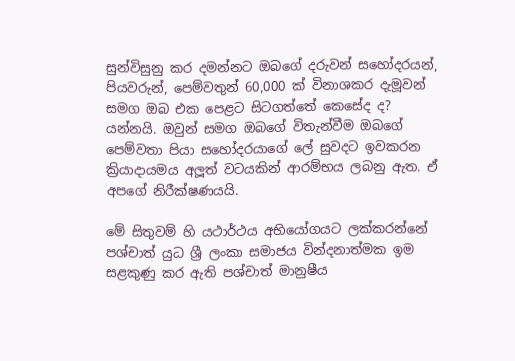සුන්විසුනු කර දමන්නට ඔබගේ දරුවන් සහෝදරයන්, පියවරුන්, පෙම්වතුන් 60,000 ක් විනාශකර දැමූවන් සමග ඔබ එක පෙළට සිටගත්තේ කෙසේද ද? යන්නයි. ඔවුන් සමග ඔබගේ විතැන්වීම ඔබගේ පෙම්වතා පියා සහෝදරයාගේ ලේ සුවදට ඉවකරන ක්‍රියාදායමය අලූත් වටයකින් ආරම්භය ලබනු ඇත. ඒ අපගේ නිරීක්ෂණයයි.

මේ සිතුවම් හි යථාර්ථය අභියෝගයට ලක්කරන්නේ පශ්චාත් යුධ ශ්‍රී ලංකා සමාජය වින්දනාත්මක ඉම සළකුණු කර ඇති පශ්චාත් මානුෂීය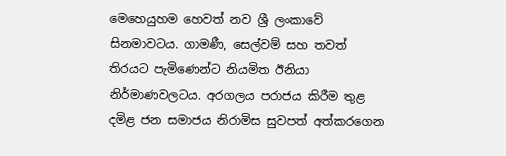මෙහෙයුහම හෙවත් නව ශ්‍රී ලංකාවේ සිනමාවටය. ගාමණී, සෙල්වම් සහ තවත් තිරයට පැමිණෙන්ට නියමිත ඊනියා නිර්මාණවලටය. අරගලය පරාජය කිරීම තුළ දමිළ ජන සමාජය නිරාමිස සුවපත් අත්කරගෙන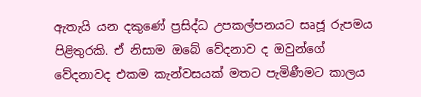ඇතැයි යන දකුණේ ප්‍රසිද්ධ උපකල්පනයට සෘජූ රුපමය පිළිතුරකි. ඒ නිසාම ඔබේ වේදනාව ද ඔවුන්ගේ වේදනාවද එකම කැන්වසයක් මතට පැමිණීමට කාලය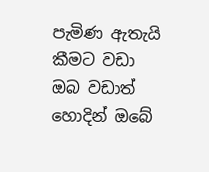පැමිණ ඇතැයි කීමට වඩා ඔබ වඩාත් හොදින් ඔබේ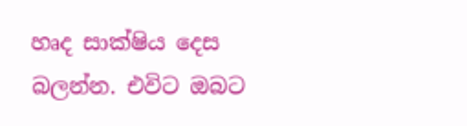හෘද සාක්ෂිය දෙස බලන්න. එවිට ඔබට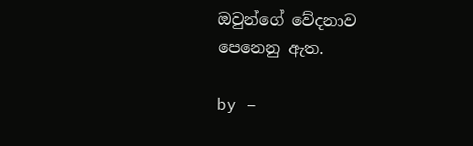ඔවුන්ගේ වේදනාව පෙනෙනු ඇත.

by –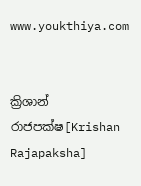www.youkthiya.com


ක්‍රිශාන් රාජපක්ෂ[Krishan Rajapaksha]